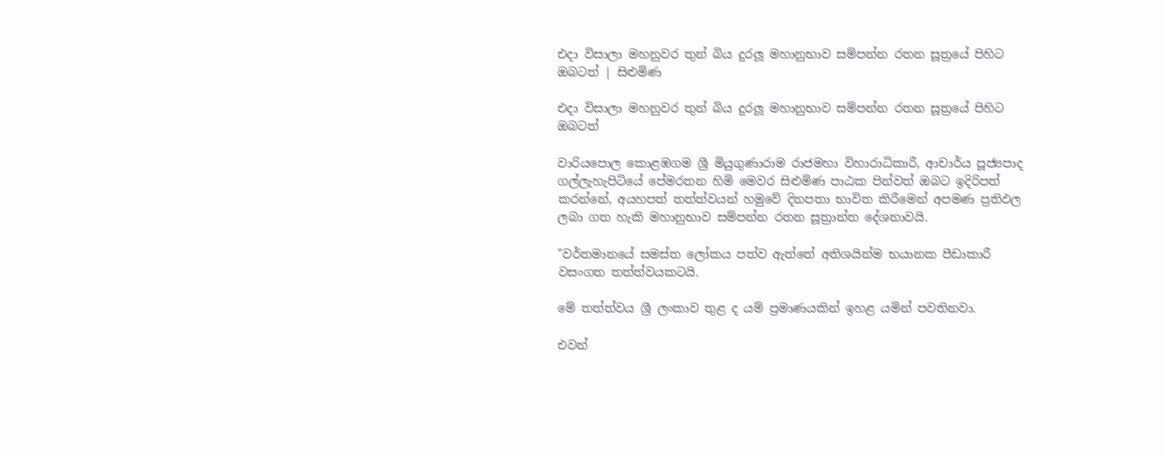එදා විසාලා මහනුවර තුන් බිය දුරලූ මහානුභාව සම්පන්න රතන සූත්‍රයේ පිහිට ඔබටත් | සිළුමිණ

එදා විසාලා මහනුවර තුන් බිය දුරලූ මහානුභාව සම්පන්න රතන සූත්‍රයේ පිහිට ඔබටත්

වාරියපොල කොළඹගම ශ්‍රී මියුගුණාරාම රාජමහා විහාරාධිකාරී, ආචාර්ය පූජ්‍යපාද ගල්ලැහැපිටියේ පේමරතන හිමි මෙවර සිළුමිණ පාඨක පින්වත් ඔබට ඉදිරිපත් කරන්නේ, අයහපත් තත්ත්වයන් හමුවේ දිනපතා භාවිත කිරීමෙන් අපමණ ප්‍රතිඵල ලබා ගත හැකි මහානුභාව සම්පන්න රතන සූත්‍රාන්ත දේශනාවයි.

"වර්තමානයේ සමස්ත ලෝකය පත්ව ඇත්තේ අතිශයින්ම භයානක පීඩාකාරී වසංගත තත්ත්වයකටයි.

මේ තත්ත්වය ශ්‍රී ලංකාව තුළ ද යම් ප්‍රමාණයකින් ඉහළ යමින් පවතිනවා.

එවන්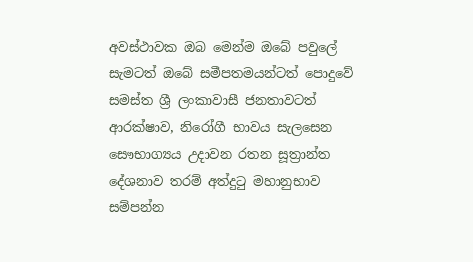අවස්ථාවක ඔබ මෙන්ම ඔබේ පවුලේ සැමටත් ඔබේ සමීපතමයන්ටත් පොදුවේ සමස්ත ශ්‍රී ලංකාවාසී ජනතාවටත් ආරක්ෂාව, නිරෝගී භාවය සැලසෙන සෞභාග්‍යය උදාවන රතන සූත්‍රාන්ත දේශනාව තරම් අත්දුටු මහානුභාව සම්පන්න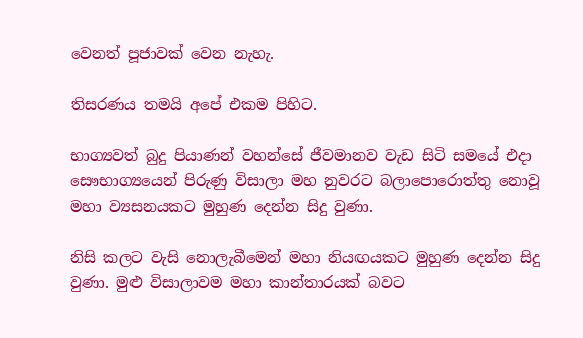වෙනත් පූජාවක් වෙන නැහැ.

තිසරණය තමයි අපේ එකම පිහිට.

භාග්‍යවත් බුදු පියාණන් වහන්සේ ජීවමානව වැඩ සිටි සමයේ එදා සෞභාග්‍යයෙන් පිරුණු විසාලා මහ නුවරට බලාපොරොත්තු නොවූ මහා ව්‍යසනයකට මුහුණ දෙන්න සිදු වුණා.

නිසි කලට වැසි නොලැබීමෙන් මහා නියඟයකට මුහුණ දෙන්න සිදු වුණා. මුළු විසාලාවම මහා කාන්තාරයක් බවට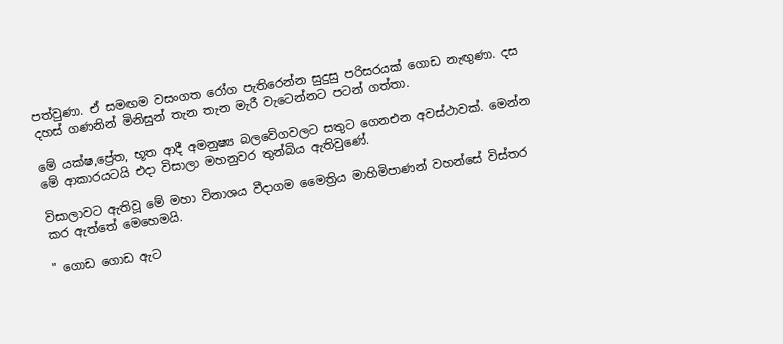පත්වුණා. ඒ සමඟම වසංගත රෝග පැතිරෙන්න සුදුසු පරිසරයක් ගොඩ නැඟුණා. දස දහස් ගණනින් මිනිසුන් තැන තැන මැරී වැටෙන්නට පටන් ගත්තා.

මේ යක්ෂ,ප්‍රේත, භූත ආදී අමනුෂ්‍ය බලවේගවලට සතුට ගෙනඑන අවස්ථාවක්. මෙන්න මේ ආකාරයටයි එදා විසාලා මහනුවර තුන්බිය ඇතිවුණේ.

විසාලාවට ඇතිවූ මේ මහා විනාශය වීදාගම මෛත්‍රිය මාහිමිපාණන් වහන්සේ විස්තර කර ඇත්තේ මෙහෙමයි.

" ගොඩ ගොඩ ඇට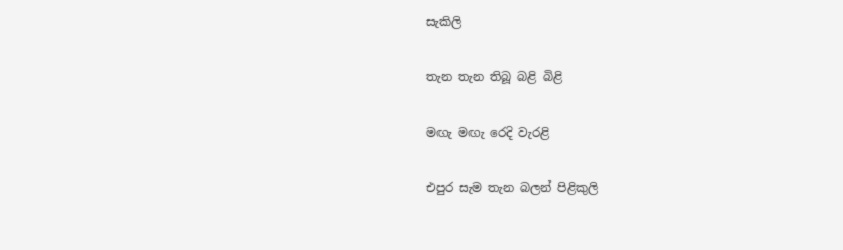සැකිලි

තැන තැන තිබූ බළි බිළි

මඟැ මඟැ රෙදි වැරළි

එපුර සැම තැන බලන් පිළිකුලි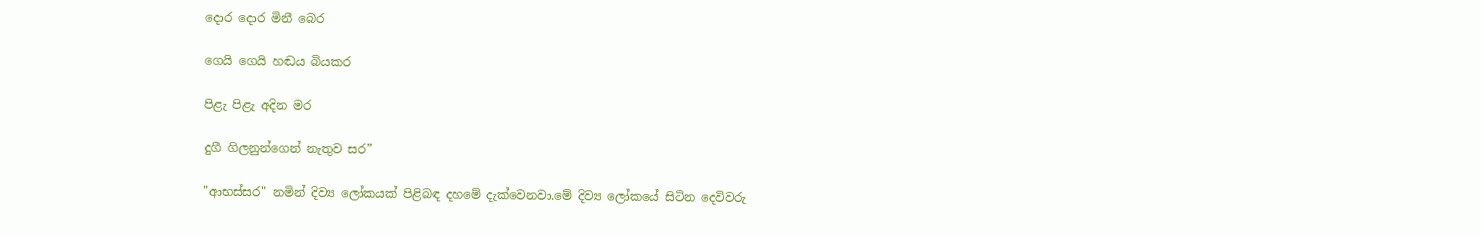දොර දොර මිනී බෙර

ගෙයි ගෙයි හඬය බියකර

පිළැ පිළැ අදින මර

දුගී ගිලනුන්ගෙන් නැතුව සර”

"ආභස්සර" නමින් දිව්‍ය ලෝකයක් පිළිබඳ දහමේ දැක්වෙනවා.මේ දිව්‍ය ලෝකයේ සිටින දෙවිවරු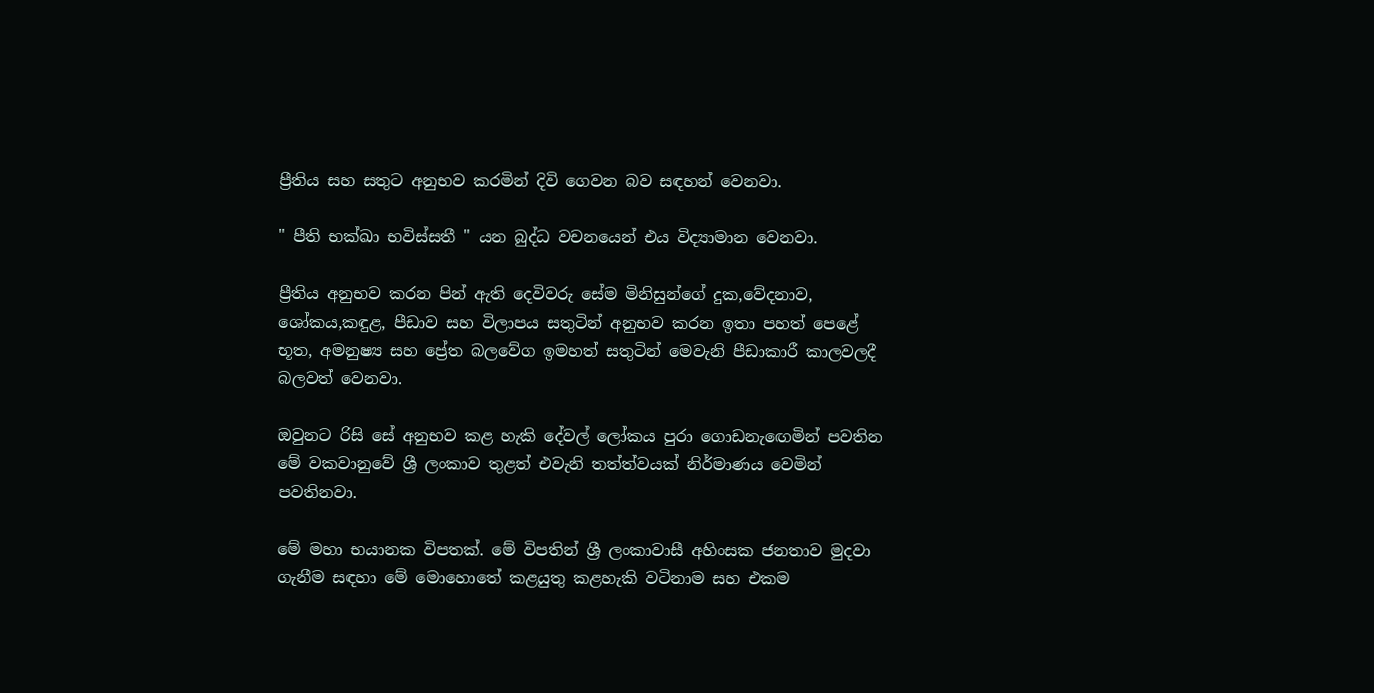ප්‍රීතිය සහ සතුට අනුභව කරමින් දිවි ගෙවන බව සඳහන් වෙනවා.

" පීති භක්ඛා භවිස්සතී " යන බුද්ධ වචනයෙන් එය විද්‍යාමාන වෙනවා.

ප්‍රීතිය අනුභව කරන පින් ඇති දෙවිවරු සේම මිනිසුන්ගේ දුක,වේදනාව, ශෝකය,කඳුළ, පීඩාව සහ විලාපය සතුටින් අනුභව කරන ඉතා පහත් පෙළේ භූත, අමනුෂ්‍ය සහ ප්‍රේත බලවේග ඉමහත් සතුටින් මෙවැනි පීඩාකාරී කාලවලදී බලවත් වෙනවා.

ඔවුනට රිසි සේ අනුභව කළ හැකි දේවල් ලෝකය පුරා ගොඩනැඟෙමින් පවතින මේ වකවානුවේ ශ්‍රී ලංකාව තුළත් එවැනි තත්ත්වයක් නිර්මාණය වෙමින් පවතිනවා.

මේ මහා භයානක විපතක්. මේ විපතින් ශ්‍රී ලංකාවාසී අහිංසක ජනතාව මුදවා ගැනීම සඳහා මේ මොහොතේ කළයුතු කළහැකි වටිනාම සහ එකම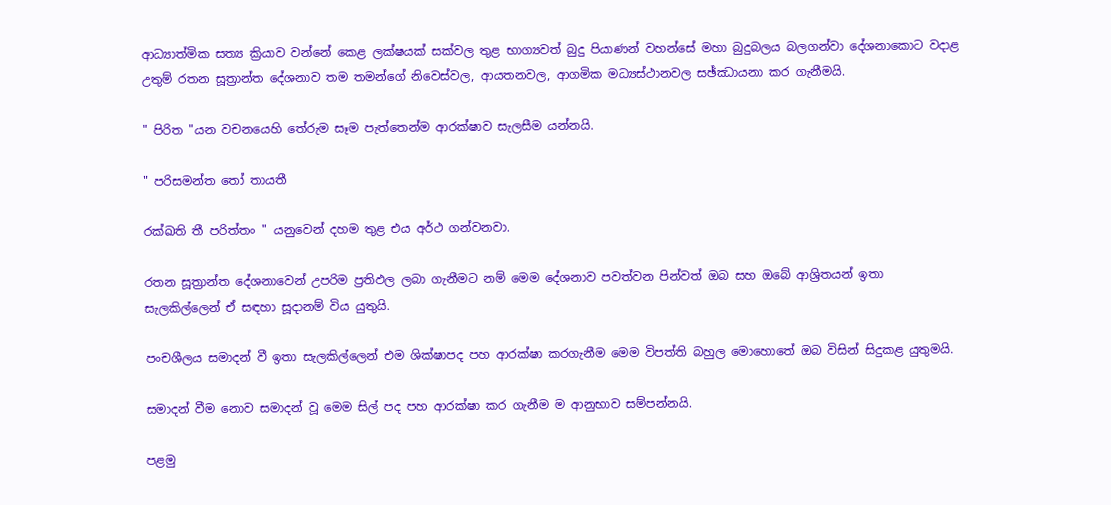ආධ්‍යාත්මික සත්‍ය ක්‍රියාව වන්නේ කෙළ ලක්ෂයක් සක්වල තුළ භාග්‍යවත් බුදු පියාණන් වහන්සේ මහා බුදුබලය බලගන්වා දේශනාකොට වදාළ උතුම් රතන සූත්‍රාන්ත දේශනාව තම තමන්ගේ නිවෙස්වල, ආයතනවල, ආගමික මධ්‍යස්ථානවල සඡ්ඣායනා කර ගැනීමයි.

" පිරිත "යන වචනයෙහි තේරුම සෑම පැත්තෙන්ම ආරක්ෂාව සැලසීම යන්නයි.

" පරිසමන්ත තෝ තායතී

රක්ඛති තී පරිත්තං " යනුවෙන් දහම තුළ එය අර්ථ ගන්වනවා.

රතන සූත්‍රාන්ත දේශනාවෙන් උපරිම ප්‍රතිඵල ලබා ගැනීමට නම් මෙම දේශනාව පවත්වන පින්වත් ඔබ සහ ඔබේ ආශ්‍රිතයන් ඉතා සැලකිල්ලෙන් ඒ සඳහා සූදානම් විය යුතුයි.

පංචශීලය සමාදන් වී ඉතා සැලකිල්ලෙන් එම ශික්ෂාපද පහ ආරක්ෂා කරගැනීම මෙම විපත්ති බහුල මොහොතේ ඔබ විසින් සිදුකළ යුතුමයි.

සමාදන් වීම නොව සමාදන් වූ මෙම සිල් පද පහ ආරක්ෂා කර ගැනීම ම ආනුභාව සම්පන්නයි.

පළමු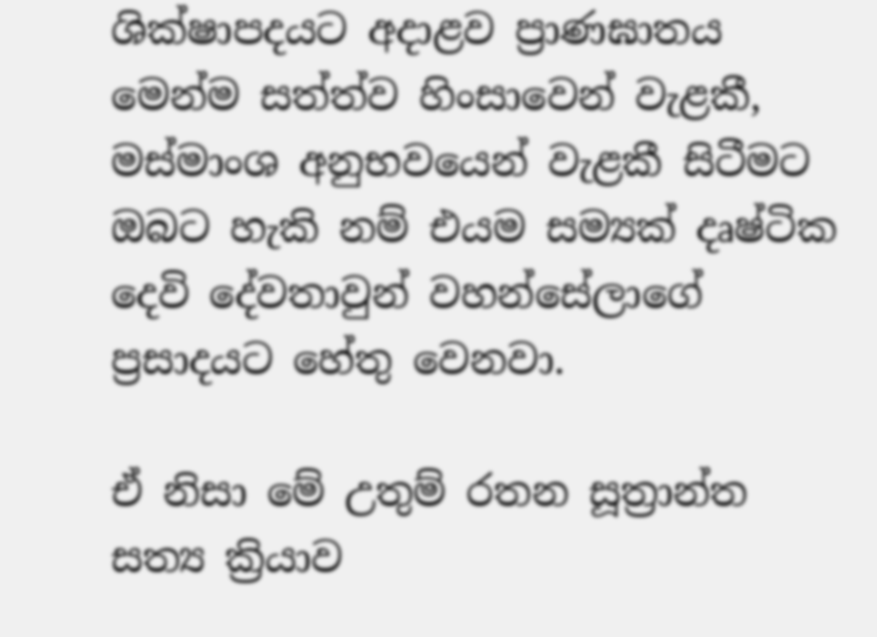ශික්ෂාපදයට අදාළව ප්‍රාණඝාතය මෙන්ම සත්ත්ව හිංසාවෙන් වැළකී, මස්මාංශ අනුභවයෙන් වැළකී සිටීමට ඔබට හැකි නම් එයම සම්‍යක් දෘෂ්ටික දෙවි දේවතාවුන් වහන්සේලාගේ ප්‍රසාදයට හේතු වෙනවා.

ඒ නිසා මේ උතුම් රතන සූත්‍රාන්ත සත්‍ය ක්‍රියාව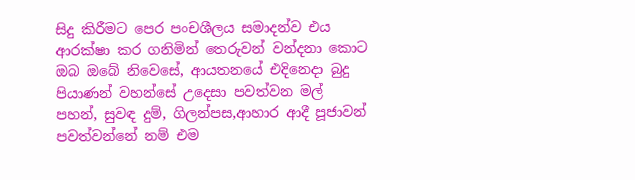සිදු කිරීමට පෙර පංචශීලය සමාදන්ව එය ආරක්ෂා කර ගනිමින් තෙරුවන් වන්දනා කොට ඔබ ඔබේ නිවෙසේ, ආයතනයේ එදිනෙදා බුදු පියාණන් වහන්සේ උදෙසා පවත්වන මල් පහන්, සුවඳ දුම්, ගිලන්පස,ආහාර ආදී පූජාවන් පවත්වන්නේ නම් එම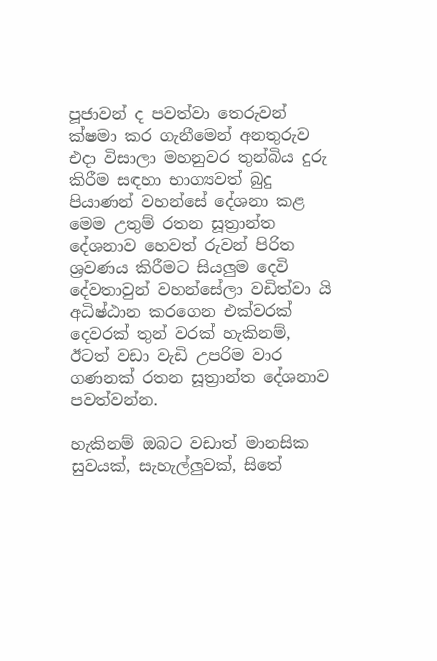පූජාවන් ද පවත්වා තෙරුවන් ක්ෂමා කර ගැනීමෙන් අනතුරුව එදා විසාලා මහනුවර තුන්බිය දුරු කිරීම සඳහා භාග්‍යවත් බුදු පියාණන් වහන්සේ දේශනා කළ මෙම උතුම් රතන සූත්‍රාන්ත දේශනාව හෙවත් රුවන් පිරිත ශ්‍රවණය කිරීමට සියලුම දෙවි දේවතාවුන් වහන්සේලා වඩිත්වා යි අධිෂ්ඨාන කරගෙන එක්වරක් දෙවරක් තුන් වරක් හැකිනම්, ඊටත් වඩා වැඩි උපරිම වාර ගණනක් රතන සූත්‍රාන්ත දේශනාව පවත්වන්න.

හැකිනම් ඔබට වඩාත් මානසික සුවයක්, සැහැල්ලුවක්, සිතේ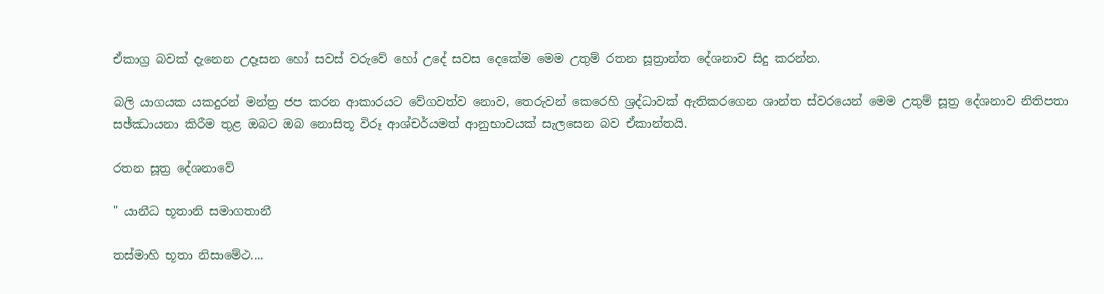ඒකාග්‍ර බවක් දැනෙන උදෑසන හෝ සවස් වරුවේ හෝ උදේ සවස දෙකේම මෙම උතුම් රතන සූත්‍රාන්ත දේශනාව සිදු කරන්න.

බලි යාගයක යකදුරන් මන්ත්‍ර ජප කරන ආකාරයට වේගවත්ව නොව, තෙරුවන් කෙරෙහි ශ්‍රද්ධාවක් ඇතිකරගෙන ශාන්ත ස්වරයෙන් මෙම උතුම් සූත්‍ර දේශනාව නිතිපතා සඡ්ඣායනා කිරීම තුළ ඔබට ඔබ නොසිතූ විරූ ආශ්චර්යමත් ආනුභාවයක් සැලසෙන බව ඒකාන්තයි.

රතන සූත්‍ර දේශනාවේ

" යානීධ භූතානි සමාගතානී

තස්මාහි භූතා නිසාමේථ....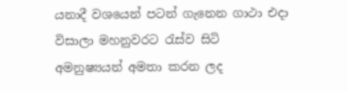යනාදී වශයෙන් පටන් ගැනෙන ගාථා එදා විසාලා මහනුවරට රැස්ව සිටි අමනුෂ්‍යයන් අමතා කරන ලද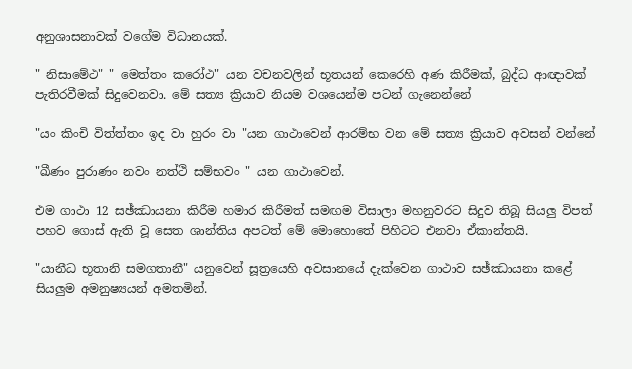අනුශාසනාවක් වගේම විධානයක්.

" නිසාමේථ" " මෙත්තං කරෝථ" යන වචනවලින් භූතයන් කෙරෙහි අණ කිරීමක්, බුද්ධ ආඥාවක් පැතිරවීමක් සිදුවෙනවා. මේ සත්‍ය ක්‍රියාව නියම වශයෙන්ම පටන් ගැනෙන්නේ

"යං කිංචි විත්ත්තං ඉද වා හුරං වා "යන ගාථාවෙන් ආරම්භ වන මේ සත්‍ය ක්‍රියාව අවසන් වන්නේ

"ඛීණං පුරාණං නවං නත්ථි සම්භවං " යන ගාථාවෙන්.

එම ගාථා 12 සඡ්ඣායනා කිරීම හමාර කිරීමත් සමඟම විසාලා මහනුවරට සිදුව තිබූ සියලු විපත් පහව ගොස් ඇති වූ සෙත ශාන්තිය අපටත් මේ මොහොතේ පිහිටට එනවා ඒකාන්තයි.

"යානීධ භූතානි සමගතානී" යනුවෙන් සූත්‍රයෙහි අවසානයේ දැක්වෙන ගාථාව සඡ්ඣායනා කළේ සියලුම අමනුෂ්‍යයන් අමතමින්.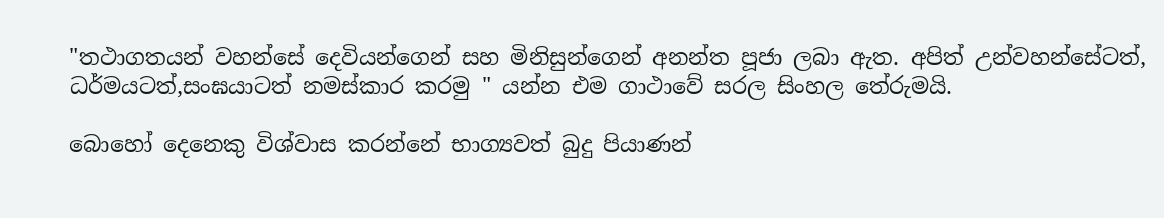"තථාගතයන් වහන්සේ දෙවියන්ගෙන් සහ මිනිසුන්ගෙන් අනන්ත පූජා ලබා ඇත. අපිත් උන්වහන්සේටත්, ධර්මයටත්,සංඝයාටත් නමස්කාර කරමු " යන්න එම ගාථාවේ සරල සිංහල තේරුමයි.

බොහෝ දෙනෙකු විශ්වාස කරන්නේ භාග්‍යවත් බුදු පියාණන්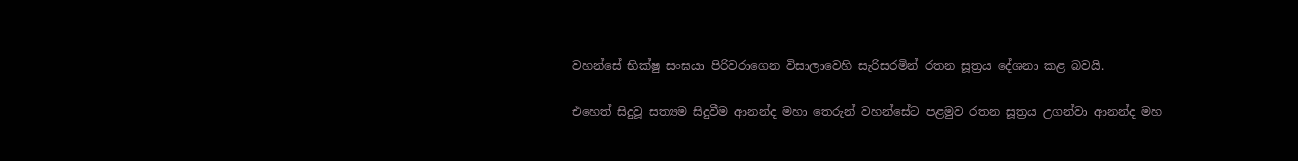වහන්සේ භික්ෂු සංඝයා පිරිවරාගෙන විසාලාවෙහි සැරිසරමින් රතන සූත්‍රය දේශනා කළ බවයි.

එහෙත් සිදුවූ සත්‍යම සිදුවීම ආනන්ද මහා තෙරුන් වහන්සේට පළමුව රතන සූත්‍රය උගන්වා ආනන්ද මහ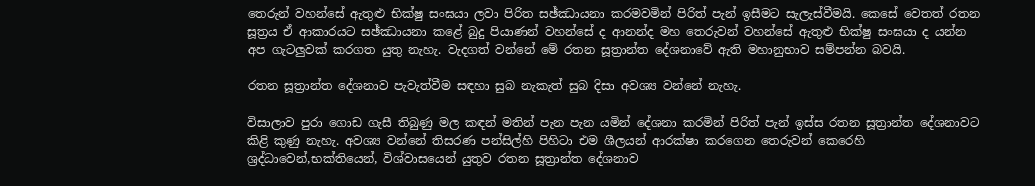තෙරුන් වහන්සේ ඇතුළු භික්ෂු සංඝයා ලවා පිරිත සඡ්ඣායනා කරමවමින් පිරිත් පැන් ඉසීමට සැලැස්වීමයි. කෙසේ වෙතත් රතන සූත්‍රය ඒ ආකාරයට සඡ්ඣායනා කළේ බුදු පියාණන් වහන්සේ ද ආනන්ද මහ තෙරුවන් වහන්සේ ඇතුළු භික්ෂු සංඝයා ද යන්න අප ගැටලුවක් කරගත යුතු නැහැ. වැදගත් වන්නේ මේ රතන සූත්‍රාන්ත දේශනාවේ ඇති මහානුභාව සම්පන්න බවයි.

රතන සූත්‍රාන්ත දේශනාව පැවැත්වීම සඳහා සුබ නැකැත් සුබ දිසා අවශ්‍ය වන්නේ නැහැ.

විසාලාව පුරා ගොඩ ගැසී තිබුණු මල කඳන් මතින් පැන පැන යමින් දේශනා කරමින් පිරිත් පැන් ඉස්ස රතන සූත්‍රාන්ත දේශනාවට කිළි කුණු නැහැ. අවශ්‍ය වන්නේ තිසරණ පන්සිල්හි පිහිටා එම ශීලයන් ආරක්ෂා කරගෙන තෙරුවන් කෙරෙහි ශ්‍රද්ධාවෙන්,භක්තියෙන්, විශ්වාසයෙන් යුතුව රතන සූත්‍රාන්ත දේශනාව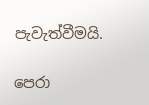පැවැත්වීමයි.

පෙරා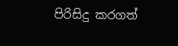පිරිසිදු කරගත්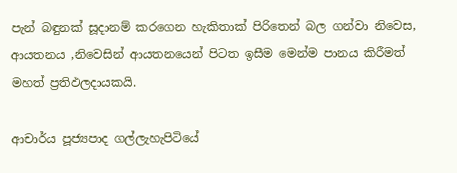පැන් බඳුනක් සූදානම් කරගෙන හැකිතාක් පිරිතෙන් බල ගන්වා නිවෙස, ආයතනය ,නිවෙසින් ආයතනයෙන් පිටත ඉසීම මෙන්ම පානය කිරීමත් මහත් ප්‍රතිඵලදායකයි.

ආචාර්ය පූජ්‍යපාද ගල්ලැහැපිටියේ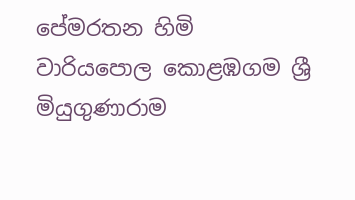පේමරතන හිමි
වාරියපොල කොළඹගම ශ්‍රී මියුගුණාරාම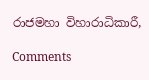රාජමහා විහාරාධිකාරී,

Comments